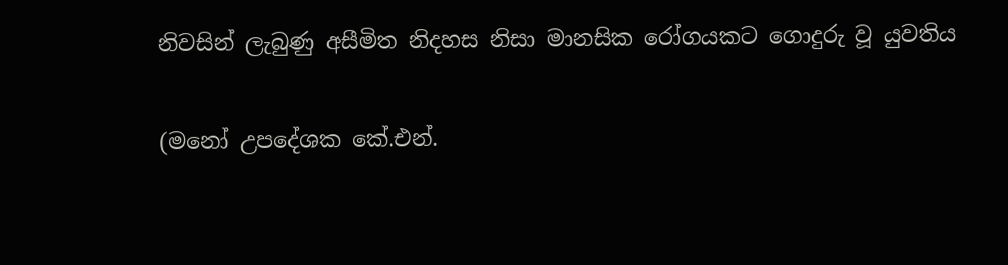නිවසින් ලැබුණු අසීමිත නිදහස නිසා මානසික රෝගයකට ගොදුරු වූ යුවතිය

(මනෝ උපදේශක කේ.එන්.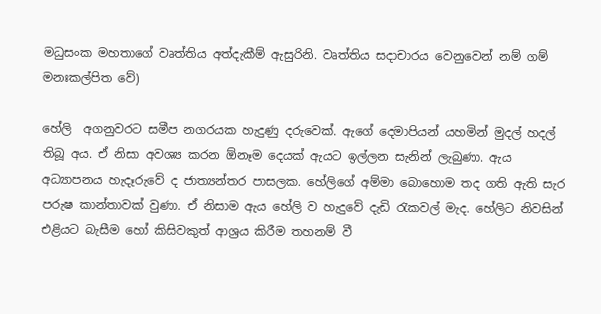මධුසංක මහතාගේ වෘත්තිය අත්දැකීම් ඇසුරිනි. වෘත්තිය සදාචාරය වෙනුවෙන් නම් ගම් මනඃකල්පිත වේ)

හේලි  අගනුවරට සමීප නගරයක හැදුණු දරුවෙක්. ඇගේ දෙමාපියන් යහමින් මුදල් හදල් තිබූ අය. ඒ නිසා අවශ්‍ය කරන ඕනෑම දෙයක් ඇයට ඉල්ලන සැනින් ලැබුණා. ඇය අධ්‍යාපනය හැදෑරුවේ ද ජාත්‍යන්තර පාසලක. හේලිගේ අම්මා බොහොම තද ගති ඇති සැර පරුෂ කාන්තාවක් වුණා. ඒ නිසාම ඇය හේලි ව හැදුවේ දැඩි රැකවල් මැද. හේලිට නිවසින් එළියට බැසීම හෝ කිසිවකුත් ආශ්‍රය කිරීම තහනම් වී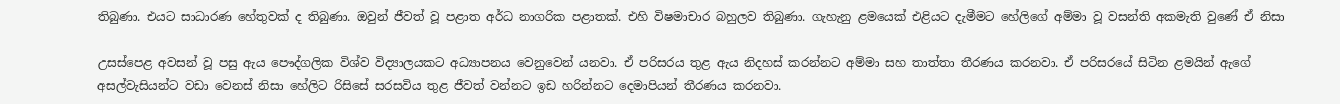තිබුණා. එයට සාධාරණ හේතුවක් ද තිබුණා. ඔවුන් ජීවත් වූ පළාත අර්ධ නාගරික පළාතක්. එහි විෂමාචාර බහුලව තිබුණා. ගැහැනු ළමයෙක් එළියට දැමීමට හේලිගේ අම්මා වූ වසන්ති අකමැති වුණේ ඒ නිසා

උසස්පෙළ අවසන් වූ පසු ඇය පෞද්ගලික විශ්ව විද්‍යාලයකට අධ්‍යාපනය වෙනුවෙන් යනවා. ඒ පරිසරය තුළ ඇය නිදහස් කරන්නට අම්මා සහ තාත්තා තීරණය කරනවා. ඒ පරිසරයේ සිටින ළමයින් ඇගේ අසල්වැසියන්ට වඩා වෙනස් නිසා හේලිට රිසිසේ සරසවිය තුළ ජීවත් වන්නට ඉඩ හරින්නට දෙමාපියන් තීරණය කරනවා.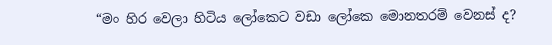“මං හිර වෙලා හිටිය ලෝකෙට වඩා ලෝකෙ මොනතරම් වෙනස් ද?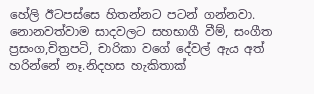හේලි ඊටපස්සෙ හිතන්නට පටන් ගන්නවා. නොනවත්වාම සාදවලට සහභාගී වීම්, සංගීත ප්‍රසංග,චිත්‍රපටි, චාරිකා වගේ දේවල් ඇය අත් හරින්නේ නෑ.නිදහස හැකිතාක්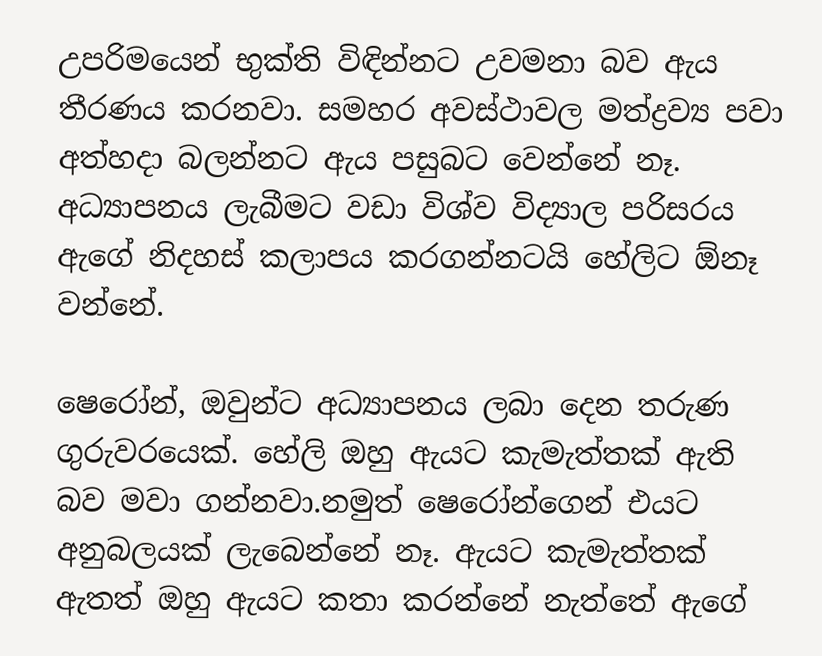උපරිමයෙන් භුක්ති විඳින්නට උවමනා බව ඇය තීරණය කරනවා. සමහර අවස්ථාවල මත්ද්‍රව්‍ය පවා අත්හදා බලන්නට ඇය පසුබට වෙන්නේ නෑ. අධ්‍යාපනය ලැබීමට වඩා විශ්ව විද්‍යාල පරිසරය ඇගේ නිදහස් කලාපය කරගන්නටයි හේලිට ඕනෑ වන්නේ.

ෂෙරෝන්, ඔවුන්ට අධ්‍යාපනය ලබා දෙන තරුණ ගුරුවරයෙක්. හේලි ඔහු ඇයට කැමැත්තක් ඇති බව මවා ගන්නවා.නමුත් ෂෙරෝන්ගෙන් එයට අනුබලයක් ලැබෙන්නේ නෑ. ඇයට කැමැත්තක් ඇතත් ඔහු ඇයට කතා කරන්නේ නැත්තේ ඇගේ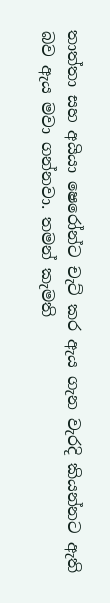තාත්තා සහ අයියා ෂෙරෝන්ට චැට් කර ඇය ගැන වැරදි කියන්නට ඇති බව ඇය මවා ගන්නවා. තමන් කැමති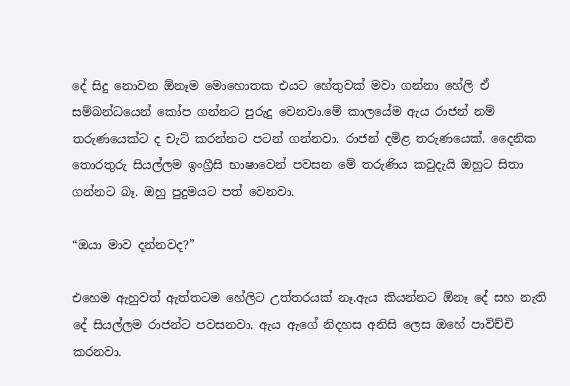දේ සිදු නොවන ඕනෑම මොහොතක එයට හේතුවක් මවා ගන්නා හේලි ඒ සම්බන්ධයෙන් කෝප ගන්නට පුරුදු වෙනවා.මේ කාලයේම ඇය රාජන් නම් තරුණයෙක්ට ද චැට් කරන්නට පටන් ගන්නවා. රාජන් දමිළ තරුණයෙක්. දෛනික තොරතුරු සියල්ලම ඉංග්‍රීසි භාෂාවෙන් පවසන මේ තරුණිය කවුදැයි ඔහුට සිතා ගන්නට බෑ. ඔහු පුදුමයට පත් වෙනවා.

“ඔයා මාව දන්නවද?”

එහෙම ඇහුවත් ඇත්තටම හේලිට උත්තරයක් නෑ.ඇය කියන්නට ඕනෑ දේ සහ නැති දේ සියල්ලම රාජන්ට පවසනවා. ඇය ඇගේ නිදහස අනිසි ලෙස ඔහේ පාවිච්චි කරනවා.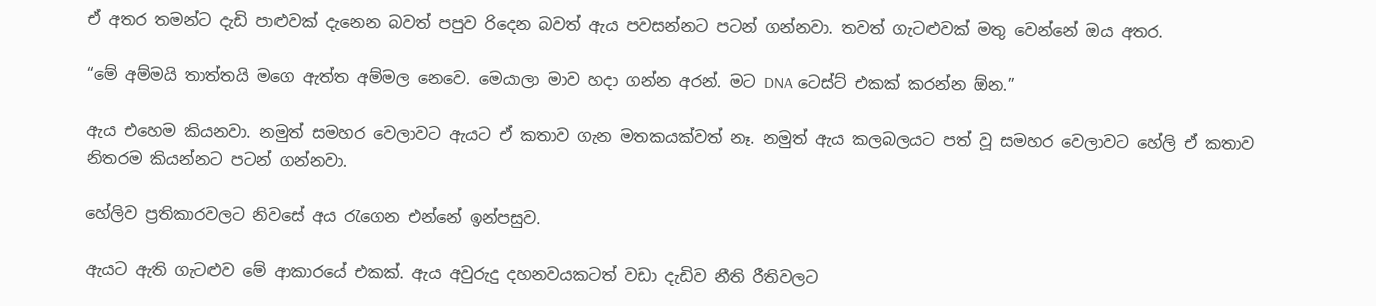ඒ අතර තමන්ට දැඩි පාළුවක් දැනෙන බවත් පපුව රිදෙන බවත් ඇය පවසන්නට පටන් ගන්නවා. තවත් ගැටළුවක් මතු වෙන්නේ ඔය අතර.

“මේ අම්මයි තාත්තයි මගෙ ඇත්ත අම්මල නෙවෙ. මෙයාලා මාව හදා ගන්න අරන්. මට DNA ටෙස්ට් එකක් කරන්න ඕන.”

ඇය එහෙම කියනවා. නමුත් සමහර වෙලාවට ඇයට ඒ කතාව ගැන මතකයක්වත් නෑ. නමුත් ඇය කලබලයට පත් වූ සමහර වෙලාවට හේලි ඒ කතාව නිතරම කියන්නට පටන් ගන්නවා.

හේලිව ප්‍රතිකාරවලට නිවසේ අය රැගෙන එන්නේ ඉන්පසුව.

ඇයට ඇති ගැටළුව මේ ආකාරයේ එකක්. ඇය අවුරුදු දහනවයකටත් වඩා දැඩිව නීති රීතිවලට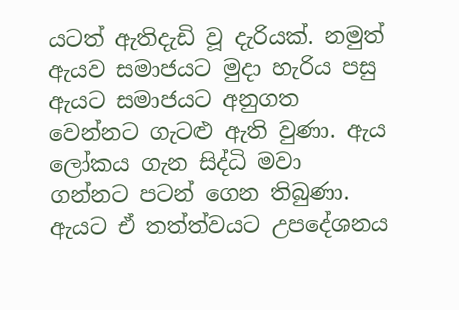යටත් ඇතිදැඩි වූ දැරියක්. නමුත් ඇයව සමාජයට මුදා හැරිය පසු ඇයට සමාජයට අනුගත වෙන්නට ගැටළු ඇති වුණා. ඇය ලෝකය ගැන සිද්ධි මවා ගන්නට පටන් ගෙන තිබුණා. ඇයට ඒ තත්ත්වයට උපදේශනය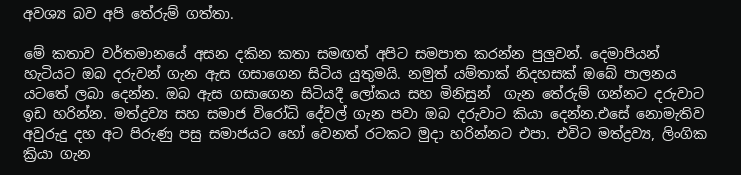අවශ්‍ය බව අපි තේරුම් ගත්තා.

මේ කතාව වර්තමානයේ අසන දකින කතා සමඟත් අපිට සමපාත කරන්න පුලුවන්. දෙමාපියන් හැටියට ඔබ දරුවන් ගැන ඇස ගසාගෙන සිටිය යුතුමයි. නමුත් යම්තාක් නිදහසක් ඔබේ පාලනය යටතේ ලබා දෙන්න. ඔබ ඇස ගසාගෙන සිටියදී ලෝකය සහ මිනිසුන්  ගැන තේරුම් ගන්නට දරුවාට ඉඩ හරින්න. මත්ද්‍රව්‍ය සහ සමාජ විරෝධි දේවල් ගැන පවා ඔබ දරුවාට කියා දෙන්න.එසේ නොමැතිව අවුරුදු දහ අට පිරුණු පසු සමාජයට හෝ වෙනත් රටකට මුදා හරින්නට එපා. එවිට මත්ද්‍රව්‍ය, ලිංගික ක්‍රියා ගැන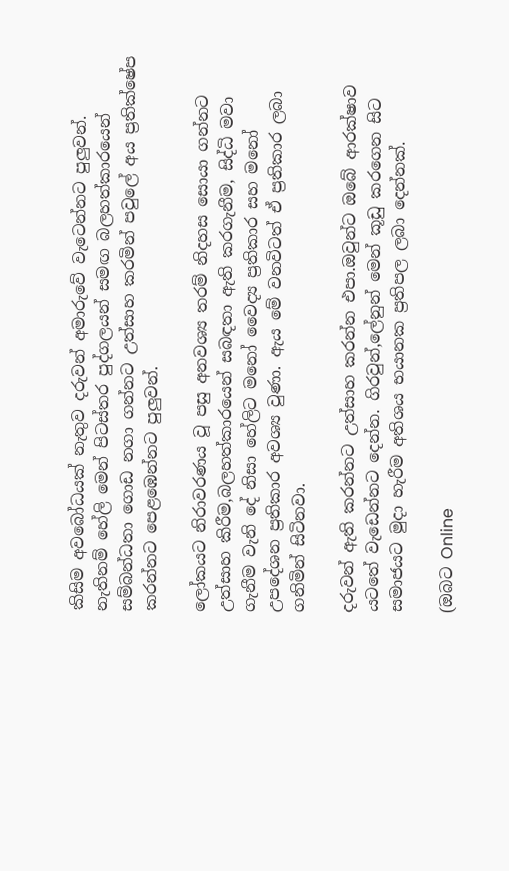කිසිම අවබෝධයක් නැතුව දරුවන් අමාරුවේ වැටෙන්නට පුලුවන්. නැතිනම් හේලි මෙන් පිටස්තර පුද්ගලයන් සමඟ බලහත්කාරයෙන් සම්බන්ධතා ගොඩ නගා ගන්නට උත්සාහ කරමින් පවුලේ අය ප්‍රතික්ෂේප කරන්නට පෙළඹෙන්නට පුලුවන්.

ලෝකයට නිරාවරණය වූ පසු අනවශ්‍ය තරම් නිදහස සොයා ගන්නට උත්සාහ කිරීම,බලහත්කාරයෙන් සබඳතා ඇති කරගැනීම, සිද්ධි මවා ගැනීම වැනි දේ නිසා හේලිට මනෝ වෛද්‍ය ප්‍රතිකාර සහ මනෝ උපදේශන ප්‍රතිකාර අවශ්‍ය වුණා. ඇය මේ වනවිටත් ඒ ප්‍රතිකාර ලබා ගනිමින් සිටිනවා.

දරුවන් ඇති කරන්නට උත්සාහ කරන්න එපා.ඔවුන්ට ඔබේ ආරක්ෂාව යටතේ වැඩෙන්නට දෙන්න. ගිරවුන්,ලේනුන් මෙන් කූඩු කරගෙන සිට සමාජයට මුදා හැරීම අතිශය භයානක ප්‍රතිපල ලබා දෙන්නක්.

(ඔබට Online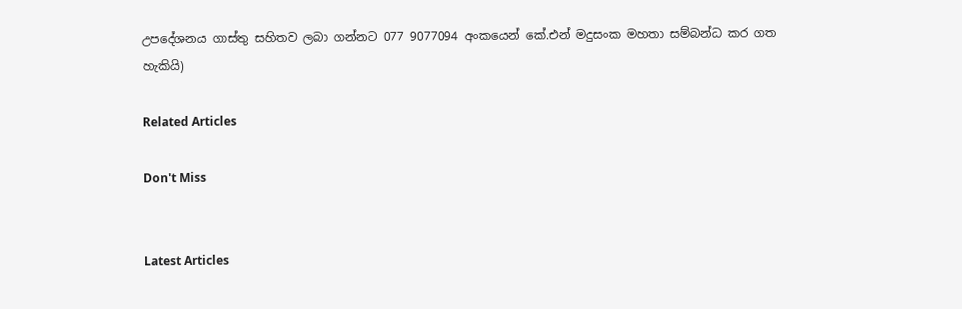උපදේශනය ගාස්තු සහිතව ලබා ගන්නට 077 9077094 අංකයෙන් කේ.එන් මදුසංක මහතා සම්බන්ධ කර ගත හැකියි)

Related Articles

Don't Miss


Latest Articles